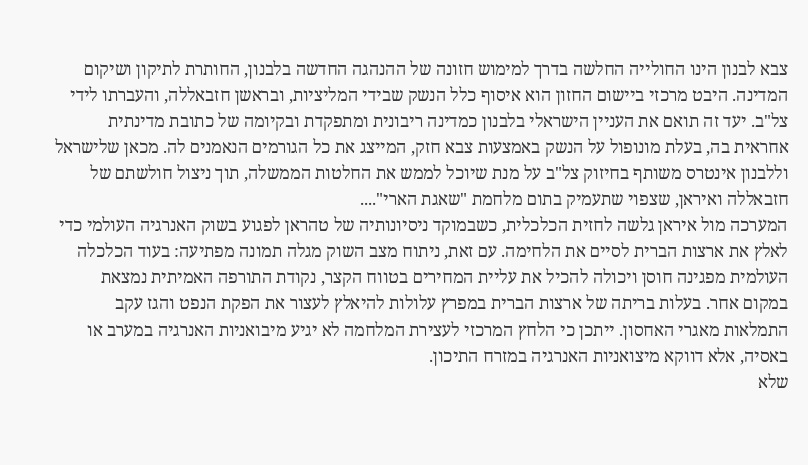צבא לבנון הינו החולייה החלשה בדרך למימוש חזונה של ההנהגה החדשה בלבנון, החותרת לתיקון ושיקום המדינה. היבט מרכזי ביישום החזון הוא איסוף כלל הנשק שבידי המליציות, ובראשן חזבאללה, והעברתו לידי צל"ב. יעד זה תואם את העניין הישראלי בלבנון כמדינה ריבונית ומתפקדת ובקיומה של כתובת מדינתית אחראית בה, בעלת מונופול על הנשק באמצעות צבא חזק, המייצג את כל הגורמים הנאמנים לה. מכאן שלישראל וללבנון אינטרס משותף בחיזוק צל"ב על מנת שיוכל לממש את החלטות הממשלה, תוך ניצול חולשתם של חזבאללה ואיראן, שצפוי שתעמיק בתום מלחמת "שאגת הארי"....
המערכה מול איראן גלשה לחזית הכלכלית, כשבמוקד ניסיונותיה של טהראן לפגוע בשוק האנרגיה העולמי כדי לאלץ את ארצות הברית לסיים את הלחימה. עם זאת, ניתוח מצב השוק מגלה תמונה מפתיעה: בעוד הכלכלה העולמית מפגינה חוסן ויכולה להכיל את עליית המחירים בטווח הקצר, נקודת התורפה האמיתית נמצאת במקום אחר. בעלות בריתה של ארצות הברית במפרץ עלולות להיאלץ לעצור את הפקת הנפט והגז עקב התמלאות מאגרי האחסון. ייתכן כי הלחץ המרכזי לעצירת המלחמה לא יגיע מיבואניות האנרגיה במערב או באסיה, אלא דווקא מיצואניות האנרגיה במזרח התיכון.
שלא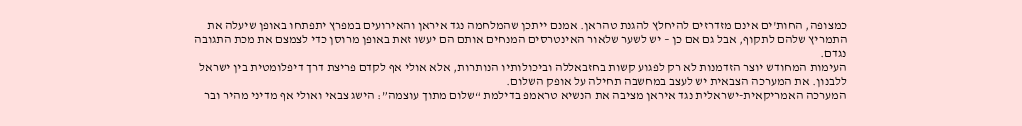כמצופה, החות'ים אינם מזדרזים להיחלץ להגנת טהראן. אמנם ייתכן שהמלחמה נגד איראן והאירועים במפרץ יתפתחו באופן שיעלה את התמריץ שלהם לתקוף, אבל גם אם כן – יש לשער שלאור האינטרסים המנחים אותם הם יעשו זאת באופן מרוסן כדי לצמצם את מכת התגובה נגדם.
העימות המחודש יוצר הזדמנות לא רק לפגוע קשות בחזבאללה וביכולותיו הנותרות, אלא אולי אף לקדם פריצת דרך דיפלומטית בין ישראל ללבנון. את המערכה הצבאית יש לעצב במחשבה תחילה על אופק השלום.
המערכה האמריקאית-ישראלית נגד איראן מציבה את הנשיא טראמפ בדילמת “שלום מתוך עוצמה”: הישג צבאי ואולי אף מדיני מהיר ובר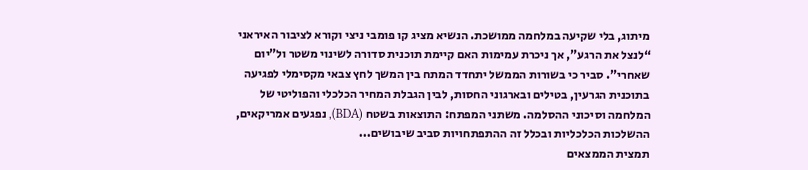מיתוג, בלי שקיעה במלחמה ממושכת. הנשיא מציג קו פומבי ניצי וקורא לציבור האיראני “לנצל את הרגע”, אך ניכרת עמימות האם קיימת תוכנית סדורה לשינוי משטר ול”יום שאחרי”. סביר כי בשורות הממשל יתחדד המתח בין המשך לחץ צבאי מקסימלי לפגיעה בתוכנית הגרעין, בטילים ובארגוני החסות, לבין הגבלת המחיר הכלכלי והפוליטי של המלחמה וסיכוני ההסלמה. משתני המפתח: התוצאות בשטח (BDA), נפגעים אמריקאים, ההשלכות הכלכליות ובכלל זה ההתפתחויות סביב שיבושים...
תמצית הממצאים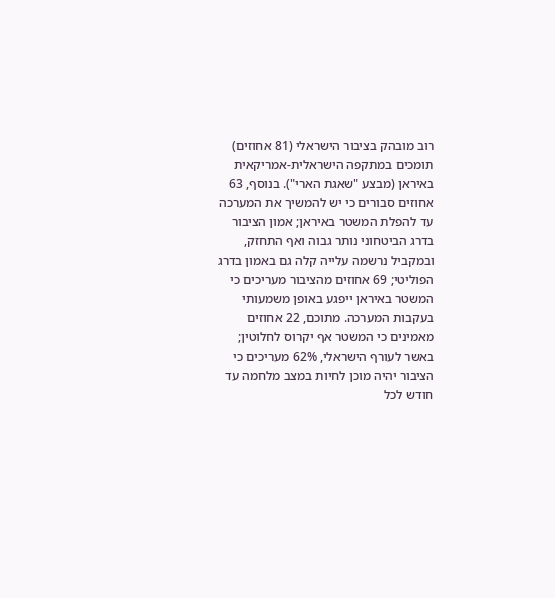רוב מובהק בציבור הישראלי (81 אחוזים) תומכים במתקפה הישראלית-אמריקאית באיראן (מבצע "שאגת הארי"). בנוסף, 63 אחוזים סבורים כי יש להמשיך את המערכה עד להפלת המשטר באיראן; אמון הציבור בדרג הביטחוני נותר גבוה ואף התחזק, ובמקביל נרשמה עלייה קלה גם באמון בדרג הפוליטי; 69 אחוזים מהציבור מעריכים כי המשטר באיראן ייפגע באופן משמעותי בעקבות המערכה. מתוכם, 22 אחוזים מאמינים כי המשטר אף יקרוס לחלוטין; באשר לעורף הישראלי, 62% מעריכים כי הציבור יהיה מוכן לחיות במצב מלחמה עד חודש לכל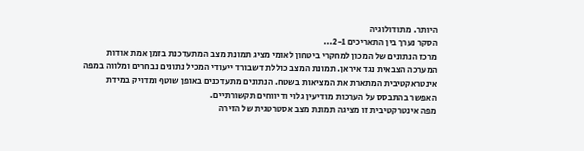היותר. מתודולוגיה
הסקר נערך בין התאריכים 2-1...
מרכז הנתונים של המכון למחקרי ביטחון לאומי מציג תמונת מצב המתעדכנת בזמן אמת אודות המערכה הצבאית נגד איראן. תמונת המצב כוללת דשבורד ייעודי המכיל נתונים נבחרים ומלווה במפה אינטראקטיבית המתארת את המציאות בשטח. הנתונים מתעדכנים באופן שוטף ומדויק במידת האפשר בהתבסס על הערכות מודיעין גלוי ודיווחים תקשורתיים.
מפה אינטרקטיבית זו מציגה תמונת מצב אסטרטגית של הזירה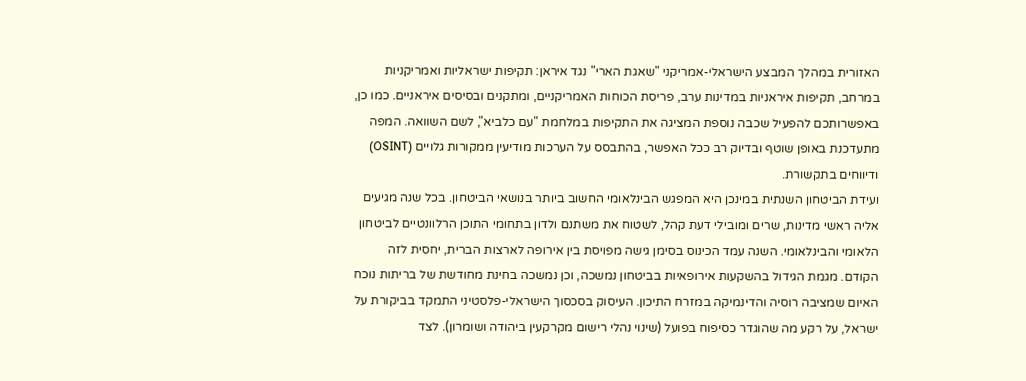האזורית במהלך המבצע הישראלי-אמריקני "שאגת הארי" נגד איראן: תקיפות ישראליות ואמריקניות במרחב, תקיפות איראניות במדינות ערב, פריסת הכוחות האמריקניים, ומתקנים ובסיסים איראניים. כמו כן, באפשרותכם להפעיל שכבה נוספת המציגה את התקיפות במלחמת "עם כלביא", לשם השוואה. המפה מתעדכנת באופן שוטף ובדיוק רב ככל האפשר, בהתבסס על הערכות מודיעין ממקורות גלויים (OSINT) ודיווחים בתקשורת.
ועידת הביטחון השנתית במינכן היא המפגש הבינלאומי החשוב ביותר בנושאי הביטחון. בכל שנה מגיעים אליה ראשי מדינות, שרים ומובילי דעת קהל, לשטוח את משתנם ולדון בתחומי התוכן הרלוונטיים לביטחון הלאומי והבינלאומי. השנה עמד הכינוס בסימן גישה מפויסת בין אירופה לארצות הברית, יחסית לזה הקודם. מגמת הגידול בהשקעות אירופאיות בביטחון נמשכה, וכן נמשכה בחינת מחודשת של בריתות נוכח האיום שמציבה רוסיה והדינמיקה במזרח התיכון. העיסוק בסכסוך הישראלי-פלסטיני התמקד בביקורת על ישראל, על רקע מה שהוגדר כסיפוח בפועל (שינוי נהלי רישום מקרקעין ביהודה ושומרון). לצד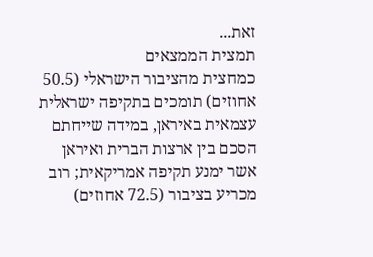זאת...
תמצית הממצאים
כמחצית מהציבור הישראלי (50.5 אחוזים) תומכים בתקיפה ישראלית עצמאית באיראן, במידה שייחתם הסכם בין ארצות הברית ואיראן אשר ימנע תקיפה אמריקאית; רוב מכריע בציבור (72.5 אחוזים)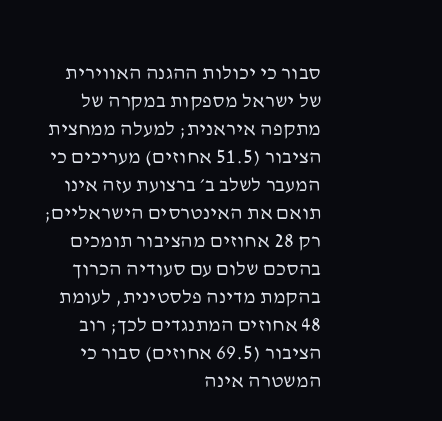סבור כי יכולות ההגנה האווירית של ישראל מספקות במקרה של מתקפה איראנית; למעלה ממחצית הציבור (51.5 אחוזים) מעריכים כי המעבר לשלב ב׳ ברצועת עזה אינו תואם את האינטרסים הישראליים; רק 28 אחוזים מהציבור תומכים בהסכם שלום עם סעודיה הכרוך בהקמת מדינה פלסטינית, לעומת 48 אחוזים המתנגדים לכך; רוב הציבור (69.5 אחוזים) סבור כי המשטרה אינה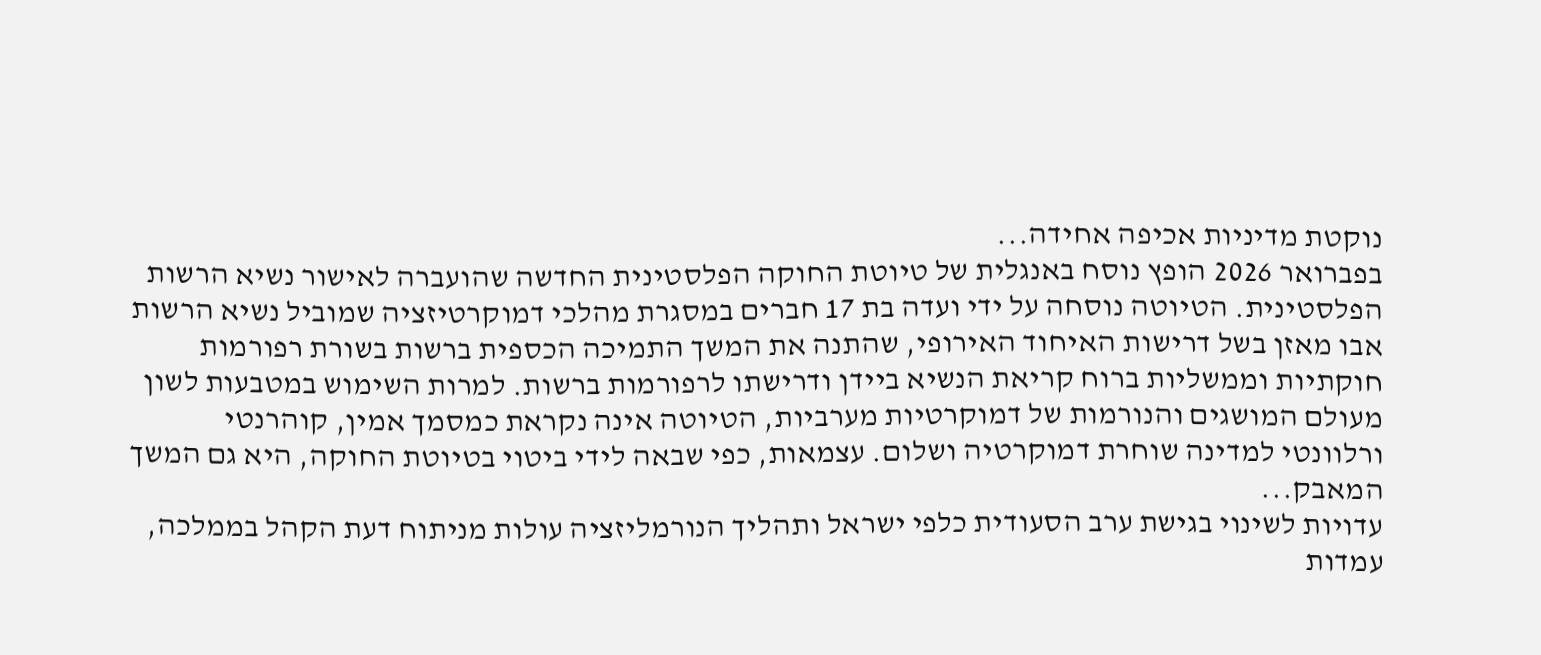נוקטת מדיניות אכיפה אחידה...
בפברואר 2026 הופץ נוסח באנגלית של טיוטת החוקה הפלסטינית החדשה שהועברה לאישור נשיא הרשות הפלסטינית. הטיוטה נוסחה על ידי ועדה בת 17 חברים במסגרת מהלכי דמוקרטיזציה שמוביל נשיא הרשות אבו מאזן בשל דרישות האיחוד האירופי, שהתנה את המשך התמיכה הכספית ברשות בשורת רפורמות חוקתיות וממשליות ברוח קריאת הנשיא ביידן ודרישתו לרפורמות ברשות. למרות השימוש במטבעות לשון מעולם המושגים והנורמות של דמוקרטיות מערביות, הטיוטה אינה נקראת כמסמך אמין, קוהרנטי ורלוונטי למדינה שוחרת דמוקרטיה ושלום. עצמאות, כפי שבאה לידי ביטוי בטיוטת החוקה, היא גם המשך המאבק...
עדויות לשינוי בגישת ערב הסעודית כלפי ישראל ותהליך הנורמליזציה עולות מניתוח דעת הקהל בממלכה, עמדות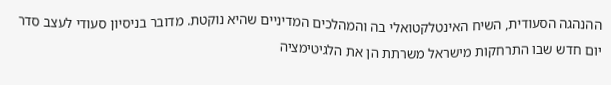ההנהגה הסעודית, השיח האינטלקטואלי בה והמהלכים המדיניים שהיא נוקטת. מדובר בניסיון סעודי לעצב סדר יום חדש שבו התרחקות מישראל משרתת הן את הלגיטימציה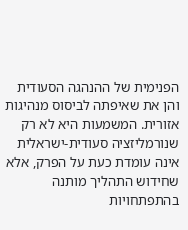הפנימית של ההנהגה הסעודית והן את שאיפתה לביסוס מנהיגות אזורית. המשמעות היא לא רק שנורמליזציה סעודית-ישראלית אינה עומדת כעת על הפרק, אלא שחידוש התהליך מותנה בהתפתחויות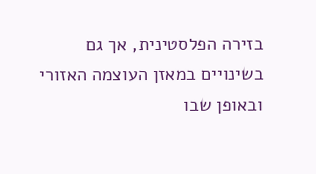בזירה הפלסטינית, אך גם בשינויים במאזן העוצמה האזורי ובאופן שבו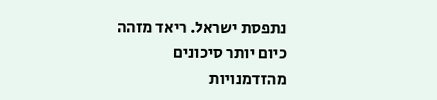נתפסת ישראל. ריאד מזהה כיום יותר סיכונים מהזדמנויות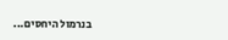בנרמול היחסים...